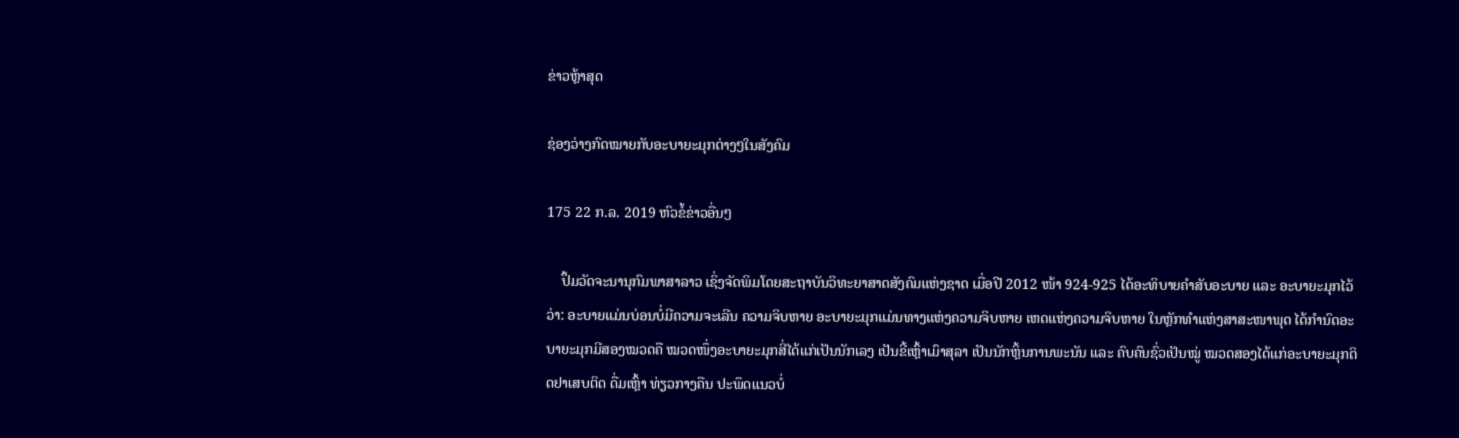ຂ່າວຫຼ້າສຸດ

ຊ່ອງວ່າງກົດໝາຍກັບອະບາຍະມຸກຕ່າງໆໃນສັງຄົມ

175 22 ກ.ລ. 2019 ຫົວຂໍ້ຂ່າວອື່ນໆ

    ປຶ້ມວັດຈະນານຸກົມພາສາລາວ ເຊິ່ງຈັດພິມໂດຍສະຖາບັນວິທະຍາສາດສັງຄົມແຫ່ງຊາດ ເມື່ອປີ 2012 ໜ້າ 924-925 ໄດ້ອະທິບາຍຄຳສັບອະບາຍ ແລະ ອະບາຍະມຸກໄວ້ວ່າ: ອະບາຍແມ່ນບ່ອນບໍ່ມີຄວາມຈະເລີນ ຄວາມຈິບຫາຍ ອະບາຍະມຸກແມ່ນທາງແຫ່ງຄວາມຈິບຫາຍ ເຫດແຫ່ງຄວາມຈິບຫາຍ ໃນຫຼັກທຳແຫ່ງສາສະໜາພຸດ ໄດ້ກຳນົດອະບາຍະມຸກມີສອງໝວດຄື ໝວດໜຶ່ງອະບາຍະມຸກສີ່ໄດ້ແກ່ເປັນນັກເລງ ເປັນຂີ້ເຫຼົ້າເມົາສຸລາ ເປັນນັກຫຼິ້ນການພະນັນ ແລະ ຄົບຄົນຊົ່ວເປັນໝູ່ ໝວດສອງໄດ້ແກ່ອະບາຍະມຸກຕິດຢາເສບຕິດ ດື່ມເຫຼົ້າ ທ່ຽວກາງຄືນ ປະພຶດແນວບໍ່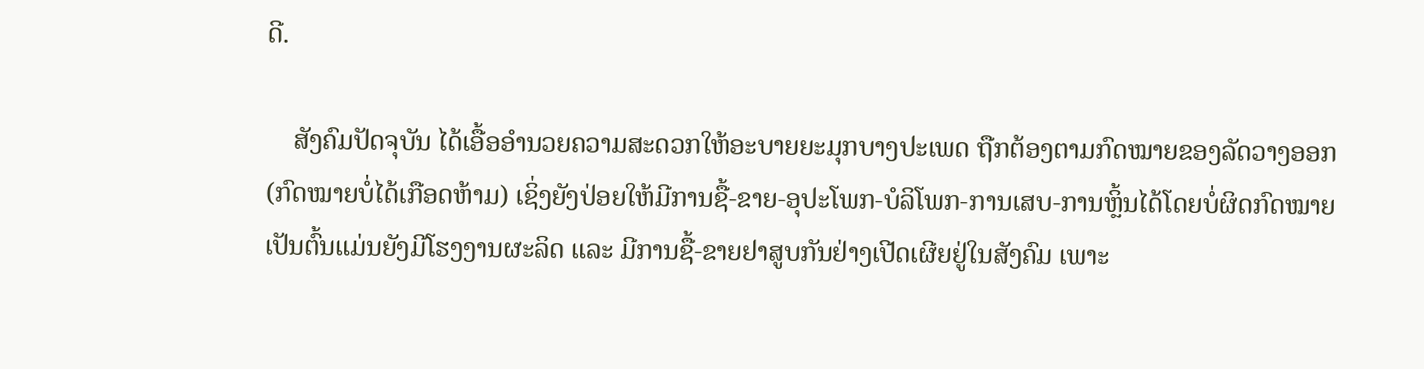ດີ.

    ສັງຄົມປັດຈຸບັນ ໄດ້ເອື້ອອຳນວຍຄວາມສະດວກໃຫ້ອະບາຍຍະມຸກບາງປະເພດ ຖືກຕ້ອງຕາມກົດໝາຍຂອງລັດວາງອອກ (ກົດໝາຍບໍ່ໄດ້ເກືອດຫ້າມ) ເຊິ່ງຍັງປ່ອຍໃຫ້ມີການຊື້-ຂາຍ-ອຸປະໂພກ-ບໍລິໂພກ-ການເສບ-ການຫຼິ້ນໄດ້ໂດຍບໍ່ຜິດກົດໝາຍ ເປັນຕົ້ນແມ່ນຍັງມີໂຮງງານຜະລິດ ແລະ ມີການຊື້-ຂາຍຢາສູບກັນຢ່າງເປີດເຜີຍຢູ່ໃນສັງຄົມ ເພາະ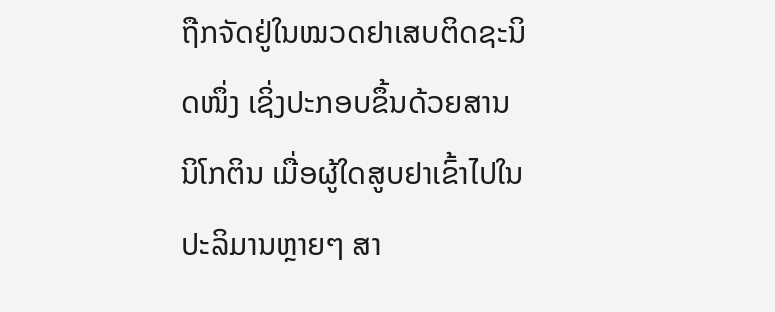ຖືກຈັດຢູ່ໃນໝວດຢາເສບຕິດຊະນິດໜຶ່ງ ເຊິ່ງປະກອບຂຶ້ນດ້ວຍສານນິໂກຕິນ ເມື່ອຜູ້ໃດສູບຢາເຂົ້າໄປໃນປະລິມານຫຼາຍໆ ສາ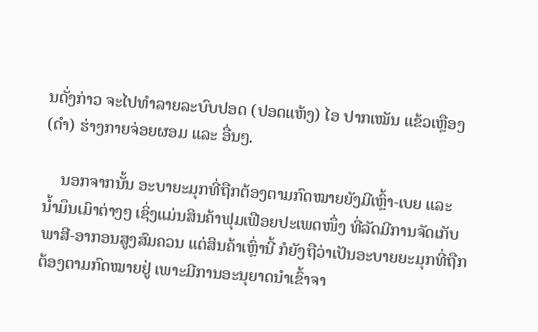ນດັ່ງກ່າວ ຈະໄປທຳລາຍລະບົບປອດ (ປອດແຫ້ງ) ໄອ ປາກເໝັນ ແຂ້ວເຫຼືອງ (ດຳ) ຮ່າງກາຍຈ່ອຍຜອມ ແລະ ອື່ນໆ.

    ນອກຈາກນັ້ນ ອະບາຍະມຸກທີ່ຖືກຕ້ອງຕາມກົດໝາຍຍັງມີເຫຼົ້າ-ເບຍ ແລະ ນ້ຳມຶນເມົາຕ່າງໆ ເຊິ່ງແມ່ນສິນຄ້າຟຸມເຟືອຍປະເພດໜຶ່ງ ທີ່ລັດມີການຈັດເກັບພາສີ-ອາກອນສູງສົມຄວນ ແຕ່ສິນຄ້າເຫຼົ່ານີ້ ກໍຍັງຖືວ່າເປັນອະບາຍຍະມຸກທີ່ຖືກຕ້ອງຕາມກົດໝາຍຢູ່ ເພາະມີການອະນຸຍາດນຳເຂົ້າຈາ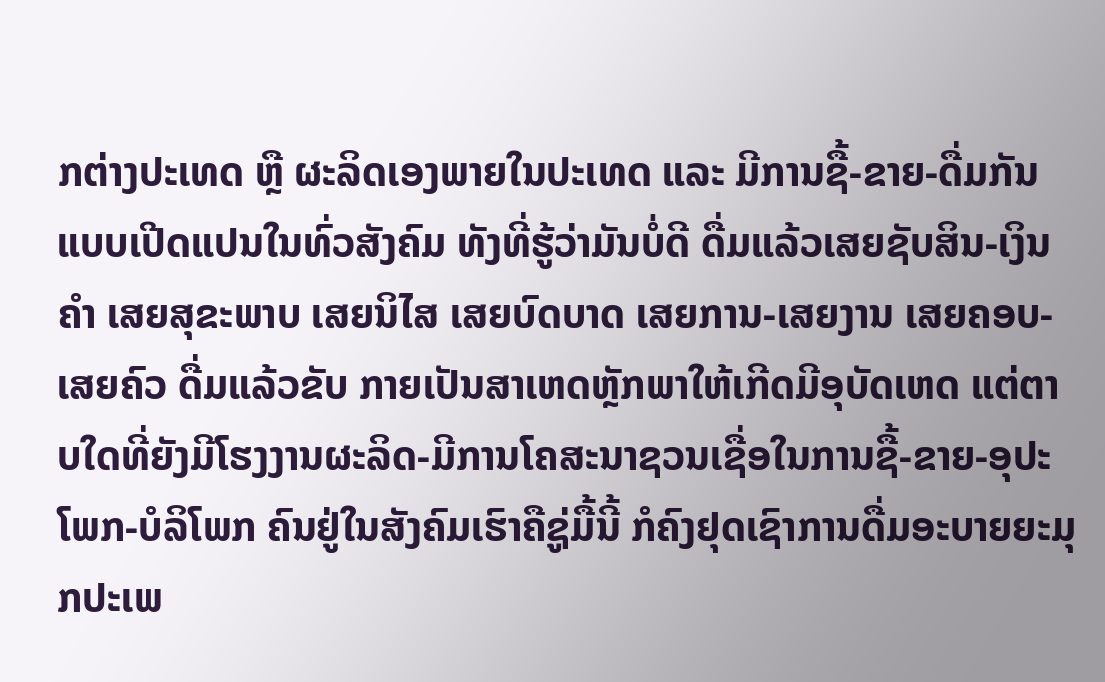ກຕ່າງປະເທດ ຫຼື ຜະລິດເອງພາຍໃນປະເທດ ແລະ ມີການຊື້-ຂາຍ-ດື່ມກັນແບບເປີດແປນໃນທົ່ວສັງຄົມ ທັງທີ່ຮູ້ວ່າມັນບໍ່ດີ ດື່ມແລ້ວເສຍຊັບສິນ-ເງິນຄຳ ເສຍສຸຂະພາບ ເສຍນິໄສ ເສຍບົດບາດ ເສຍການ-ເສຍງານ ເສຍຄອບ-ເສຍຄົວ ດື່ມແລ້ວຂັບ ກາຍເປັນສາເຫດຫຼັກພາໃຫ້ເກີດມີອຸບັດເຫດ ແຕ່ຕາບໃດທີ່ຍັງມີໂຮງງານຜະລິດ-ມີການໂຄສະນາຊວນເຊື່ອໃນການຊື້-ຂາຍ-ອຸປະໂພກ-ບໍລິໂພກ ຄົນຢູ່ໃນສັງຄົມເຮົາຄືຊູ່ມື້ນີ້ ກໍຄົງຢຸດເຊົາການດື່ມອະບາຍຍະມຸກປະເພ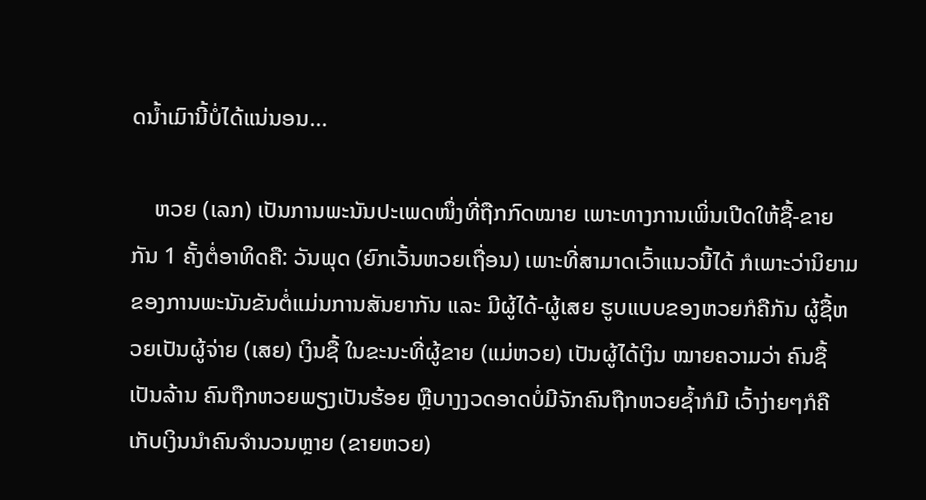ດນ້ຳເມົານີ້ບໍ່ໄດ້ແນ່ນອນ...

    ຫວຍ (ເລກ) ເປັນການພະນັນປະເພດໜຶ່ງທີ່ຖືກກົດໝາຍ ເພາະທາງການເພິ່ນເປີດໃຫ້ຊື້-ຂາຍກັນ 1 ຄັ້ງຕໍ່ອາທິດຄື: ວັນພຸດ (ຍົກເວັ້ນຫວຍເຖື່ອນ) ເພາະທີ່ສາມາດເວົ້າແນວນີ້ໄດ້ ກໍເພາະວ່ານິຍາມຂອງການພະນັນຂັນຕໍ່ແມ່ນການສັນຍາກັນ ແລະ ມີຜູ້ໄດ້-ຜູ້ເສຍ ຮູບແບບຂອງຫວຍກໍຄືກັນ ຜູ້ຊື້ຫວຍເປັນຜູ້ຈ່າຍ (ເສຍ) ເງິນຊື້ ໃນຂະນະທີ່ຜູ້ຂາຍ (ແມ່ຫວຍ) ເປັນຜູ້ໄດ້ເງິນ ໝາຍຄວາມວ່າ ຄົນຊື້ເປັນລ້ານ ຄົນຖືກຫວຍພຽງເປັນຮ້ອຍ ຫຼືບາງງວດອາດບໍ່ມີຈັກຄົນຖືກຫວຍຊ້ຳກໍມີ ເວົ້າງ່າຍໆກໍຄືເກັບເງິນນຳຄົນຈຳນວນຫຼາຍ (ຂາຍຫວຍ)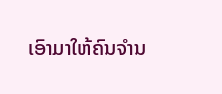ເອົາມາໃຫ້ຄົນຈຳນ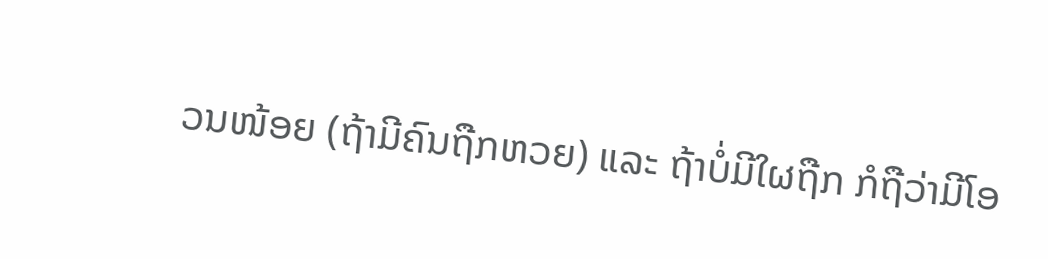ວນໜ້ອຍ (ຖ້າມີຄົນຖືກຫວຍ) ແລະ ຖ້າບໍ່ມີໃຜຖືກ ກໍຖືວ່າມີໂອ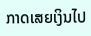ກາດເສຍເງິນໄປ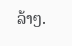ລ້າໆ.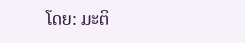ໂດຍ: ມະຕິ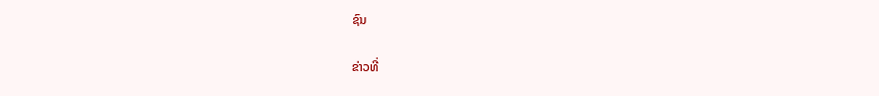ຊົນ

ຂ່າວທີ່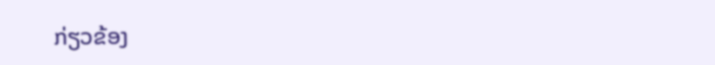ກ່ຽວຂ້ອງ